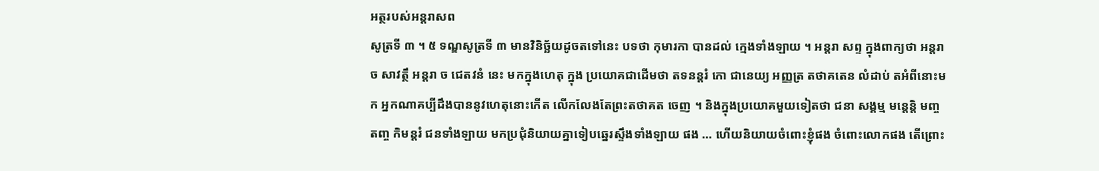អត្ថរបស់អន្តរាសព
សូត្រទី ៣ ។ ៥ ទណ្ឌសូត្រទី ៣ មានវិនិច្ឆ័យដូចតទៅនេះ បទថា កុមារកា បានដល់ ក្មេងទាំងឡាយ ។ អន្តរា សព្ទ ក្នុងពាក្យថា អន្តរា ច សាវត្ថឹ អន្តរា ច ជេតវនំ នេះ មកក្នុងហេតុ ក្នុង ប្រយោគជាដើមថា តទនន្តរំ កោ ជានេយ្យ អញ្ញត្រ តថាគតេន លំដាប់ តអំពីនោះមក អ្នកណាគប្បីដឹងបាននូវហេតុនោះកើត លើកលែងតែព្រះតថាគត ចេញ ។ និងក្នុងប្រយោគមួយទៀតថា ជនា សង្គម្ម មន្តេន្តិ មញ្ច តញ្ច កិមន្តរំ ជនទាំងឡាយ មកប្រជុំនិយាយគ្នាទៀបឆ្នេរស្ទឹងទាំងឡាយ ផង … ហើយនិយាយចំពោះខ្ញុំផង ចំពោះលោកផង តើព្រោះ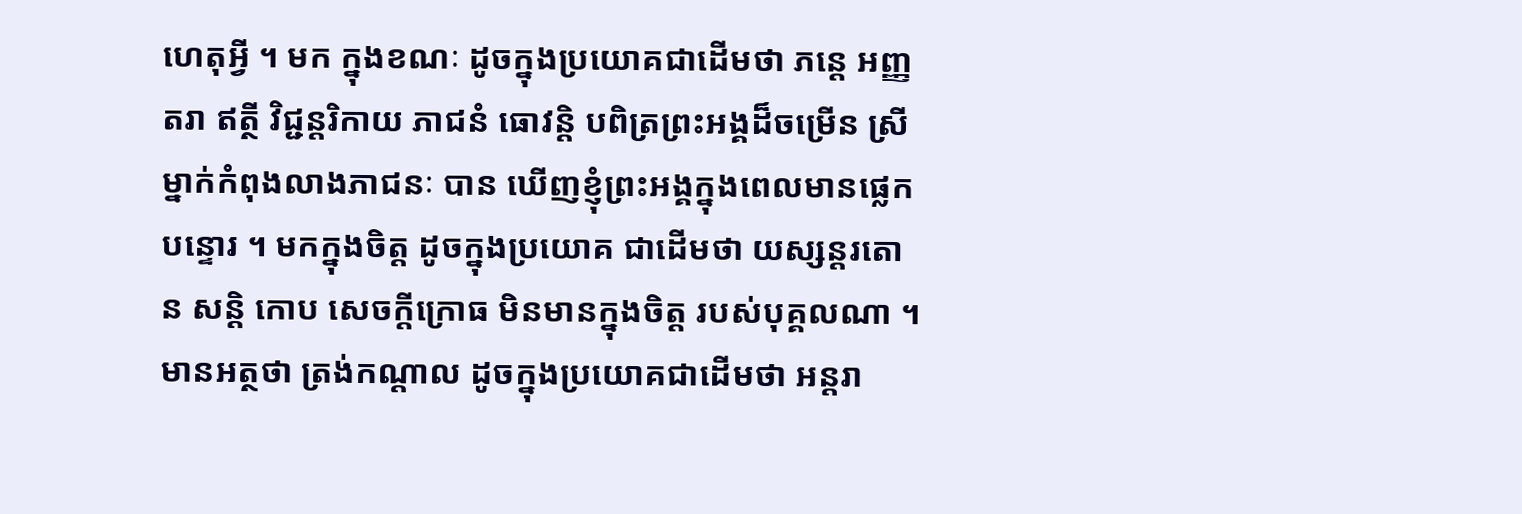ហេតុអ្វី ។ មក ក្នុងខណៈ ដូចក្នុងប្រយោគជាដើមថា ភន្តេ អញ្ញតរា ឥត្ថី វិជ្ជន្តរិកាយ ភាជនំ ធោវន្តិ បពិត្រព្រះអង្គដ៏ចម្រើន ស្រីម្នាក់កំពុងលាងភាជនៈ បាន ឃើញខ្ញុំព្រះអង្គក្នុងពេលមានផ្លេកបន្ទោរ ។ មកក្នុងចិត្ត ដូចក្នុងប្រយោគ ជាដើមថា យស្សន្តរតោ ន សន្តិ កោប សេចក្តីក្រោធ មិនមានក្នុងចិត្ត របស់បុគ្គលណា ។ មានអត្ថថា ត្រង់កណ្តាល ដូចក្នុងប្រយោគជាដើមថា អន្តរា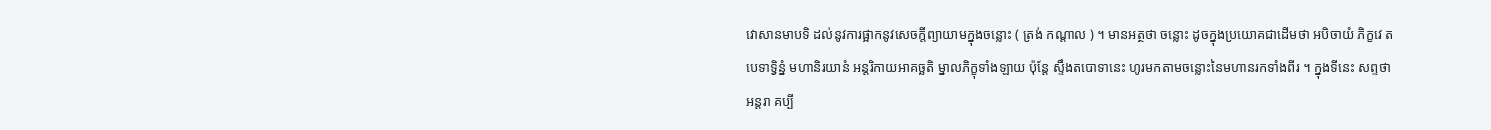វោសានមាបទិ ដល់នូវការផ្អាកនូវសេចក្តីព្យាយាមក្នុងចន្លោះ ( ត្រង់ កណ្តាល ) ។ មានអត្ថថា ចន្លោះ ដូចក្នុងប្រយោគជាដើមថា អបិចាយំ ភិក្ខវេ តបេទាទ្វិន្នំ មហានិរយានំ អន្តរិកាយអាគច្ឆតិ ម្នាលភិក្ខុទាំងឡាយ ប៉ុន្តែ ស្ទឹងតបោទានេះ ហូរមកតាមចន្លោះនៃមហានរកទាំងពីរ ។ ក្នុងទីនេះ សព្ទថា អន្តរា គប្បី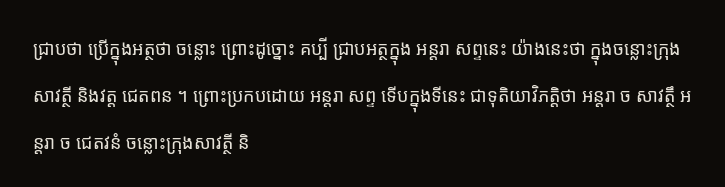ជ្រាបថា ប្រើក្នុងអត្ថថា ចន្លោះ ព្រោះដូច្នោះ គប្បី ជ្រាបអត្ថក្នុង អន្តរា សព្ទនេះ យ៉ាងនេះថា ក្នុងចន្លោះក្រុងសាវត្ថី និងវត្ត ជេតពន ។ ព្រោះប្រកបដោយ អន្តរា សព្ទ ទើបក្នុងទីនេះ ជាទុតិយាវិភត្តិថា អន្តរា ច សាវត្ថឹ អន្តរា ច ជេតវនំ ចន្លោះក្រុងសាវត្ថី និ